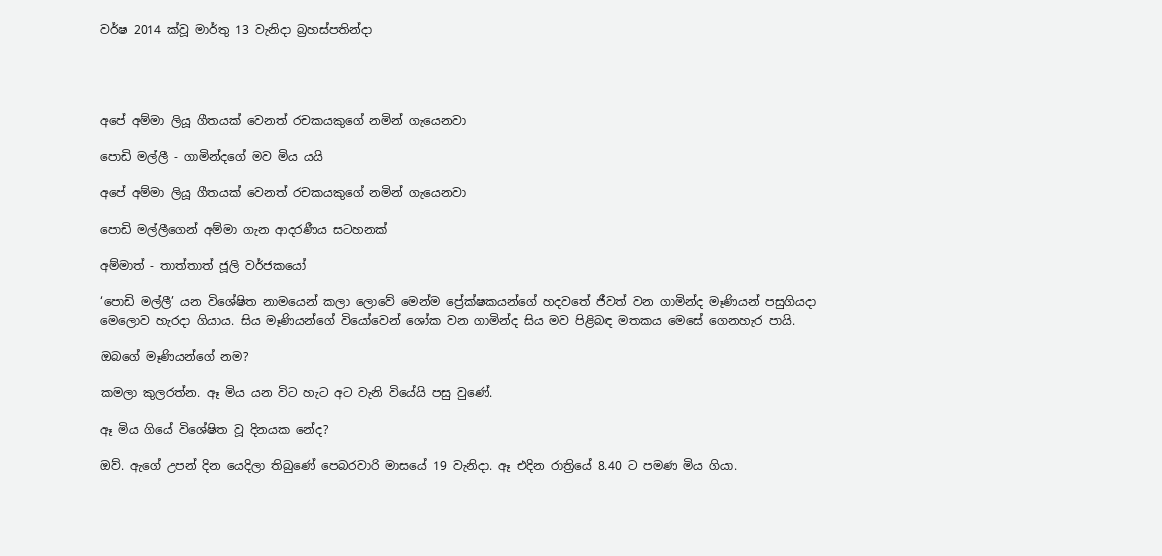වර්ෂ 2014 ක්වූ මාර්තු 13 වැනිදා බ්‍රහස්පතින්දා




අපේ අම්මා ලියූ ගීතයක් වෙනත් රචකයකුගේ නමින් ගැයෙනවා

පොඩි මල්ලී - ගාමින්දගේ මව මිය යයි

අපේ අම්මා ලියූ ගීතයක් වෙනත් රචකයකුගේ නමින් ගැයෙනවා

පොඩි මල්ලීගෙන් අම්මා ගැන ආදරණීය සටහනක්

අම්මාත් - තාත්තාත් ජූලි වර්ජකයෝ

‘පොඩි මල්ලී’ යන විශේෂිත නාමයෙන් කලා ලොවේ මෙන්ම ප්‍රේක්ෂකයන්ගේ හදවතේ ජීවත් වන ගාමින්ද මෑණියන් පසුගියදා මෙලොව හැරදා ගියාය. සිය මෑණියන්ගේ වියෝවෙන් ශෝක වන ගාමින්ද සිය මව පිළිබඳ මතකය මෙසේ ගෙනහැර පායි.

ඔබගේ මෑණියන්ගේ නම?

කමලා කුලරත්න. ඈ මිය යන විට හැට අට වැනි වියේයි පසු වුණේ.

ඈ මිය ගියේ විශේෂිත වූ දිනයක නේද?

ඔව්. ඇගේ උපන් දින යෙදිලා තිබුණේ පෙබරවාරි මාසයේ 19 වැනිදා. ඈ එදින රාත්‍රියේ 8.40 ට පමණ මිය ගියා.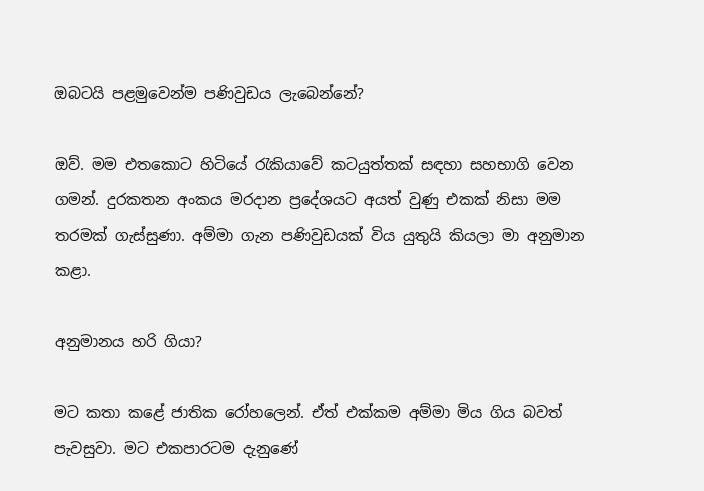ඔබටයි පළමුවෙන්ම පණිවුඩය ලැබෙන්නේ?

ඔව්. මම එතකොට හිටියේ රැකියාවේ කටයුත්තක් සඳහා සහභාගි වෙන ගමන්. දුරකතන අංකය මරදාන ප්‍රදේශයට අයත් වුණු එකක් නිසා මම තරමක් ගැස්සුණා. අම්මා ගැන පණිවුඩයක් විය යුතුයි කියලා මා අනුමාන කළා.

අනුමානය හරි ගියා?

මට කතා කළේ ජාතික රෝහලෙන්. ඒත් එක්කම අම්මා මිය ගිය බවත් පැවසුවා. මට එකපාරටම දැනුණේ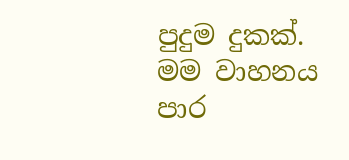පුදුම දුකක්. මම වාහනය පාර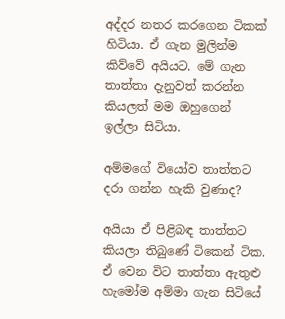අද්දර නතර කරගෙන ටිකක් හිටියා. ඒ ගැන මුලින්ම කිව්වේ අයියට. මේ ගැන තාත්තා දැනුවත් කරන්න කියලත් මම ඔහුගෙන් ඉල්ලා සිටියා.

අම්මගේ වියෝව තාත්තට දරා ගන්න හැකි වුණාද?

අයියා ඒ පිළිබඳ තාත්තට කියලා තිබුණේ ටිකෙන් ටික. ඒ වෙන විට තාත්තා ඇතුළු හැමෝම අම්මා ගැන සිටියේ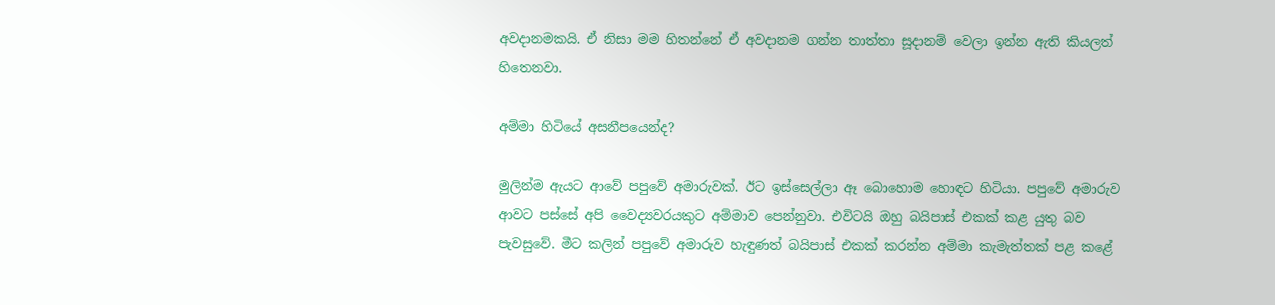අවදානමකයි. ඒ නිසා මම හිතන්නේ ඒ අවදානම ගන්න තාත්තා සූදානම් වෙලා ඉන්න ඇති කියලත් හිතෙනවා.

අම්මා හිටියේ අසනීපයෙන්ද?

මුලින්ම ඇයට ආවේ පපුවේ අමාරුවක්. ඊට ඉස්සෙල්ලා ඈ බොහොම හොඳට හිටියා. පපුවේ අමාරුව ආවට පස්සේ අපි වෛද්‍යවරයකුට අම්මාව පෙන්නුවා. එවිටයි ඔහු බයිපාස් එකක් කළ යුතු බව පැවසුවේ. මීට කලින් පපුවේ අමාරුව හැඳුණත් බයිපාස් එකක් කරන්න අම්මා කැමැත්තක් පළ කළේ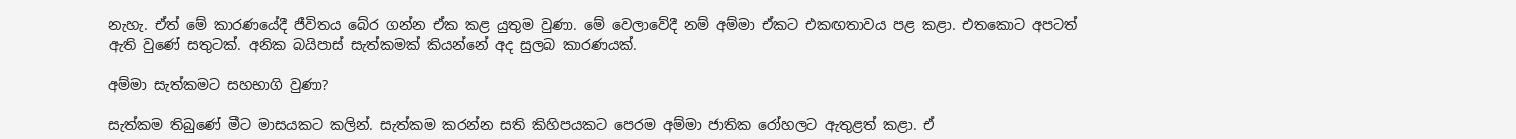නැහැ. ඒත් මේ කාරණයේදී ජීවිතය බේර ගන්න ඒක කළ යුතුම වුණා. මේ වෙලාවේදී නම් අම්මා ඒකට එකඟතාවය පළ කළා. එතකොට අපටත් ඇති වුණේ සතුටක්. අනික බයිපාස් සැත්කමක් කියන්නේ අද සුලබ කාරණයක්.

අම්මා සැත්කමට සහභාගි වුණා?

සැත්කම තිබුණේ මීට මාසයකට කලින්. සැත්කම කරන්න සති කිහිපයකට පෙරම අම්මා ජාතික රෝහලට ඇතුළත් කළා. ඒ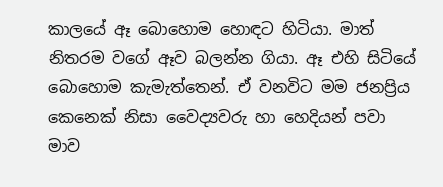කාලයේ ඈ බොහොම හොඳට හිටියා. මාත් නිතරම වගේ ඈව බලන්න ගියා. ඈ එහි සිටියේ බොහොම කැමැත්තෙන්. ඒ වනවිට මම ජනප්‍රිය කෙනෙක් නිසා වෛද්‍යවරු හා හෙදියන් පවා මාව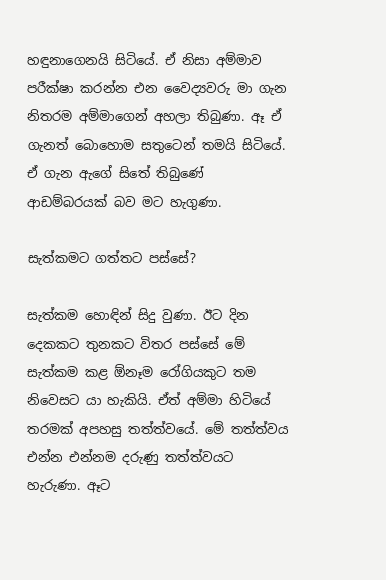හඳුනාගෙනයි සිටියේ. ඒ නිසා අම්මාව පරීක්ෂා කරන්න එන වෛද්‍යවරු මා ගැන නිතරම අම්මාගෙන් අහලා තිබුණා. ඈ ඒ ගැනත් බොහොම සතුටෙන් තමයි සිටියේ. ඒ ගැන ඇගේ සිතේ තිබුණේ ආඩම්බරයක් බව මට හැගුණා.

සැත්කමට ගත්තට පස්සේ?

සැත්කම හොඳින් සිදු වුණා. ඊට දින දෙකකට තුනකට විතර පස්සේ මේ සැත්කම කළ ඕනෑම රෝගියකුට තම නිවෙසට යා හැකියි. ඒත් අම්මා හිටියේ තරමක් අපහසු තත්ත්වයේ. මේ තත්ත්වය එන්න එන්නම දරුණු තත්ත්වයට හැරුණා. ඈට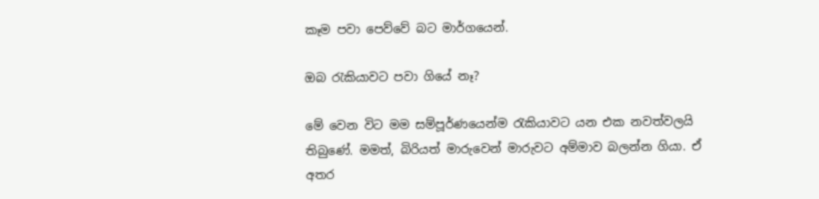කෑම පවා පෙව්වේ බට මාර්ගයෙන්.

ඔබ රැකියාවට පවා ගියේ නෑ?

මේ වෙන විට මම සම්පූර්ණයෙන්ම රැකියාවට යන එක නවත්වලයි තිබුණේ. මමත්, බිරියත් මාරුවෙන් මාරුවට අම්මාව බලන්න ගියා. ඒ අතර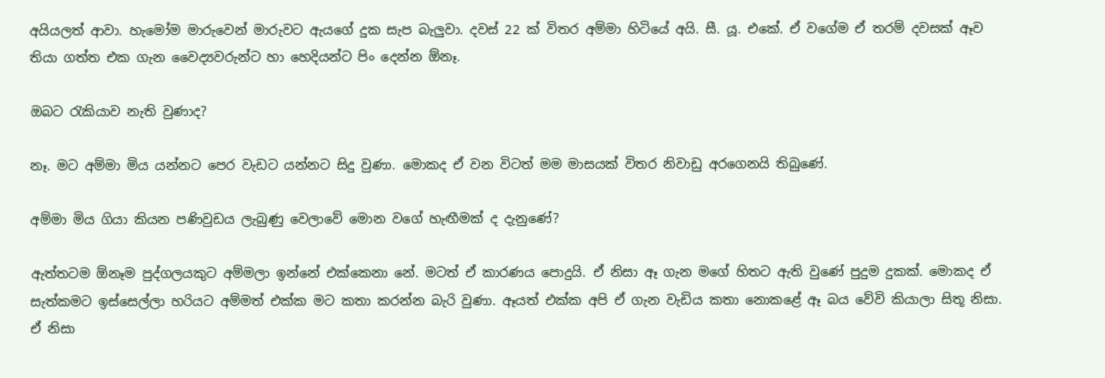අයියලත් ආවා. හැමෝම මාරුවෙන් මාරුවට ඇයගේ දුක සැප බැලුවා. දවස් 22 ක් විතර අම්මා හිටියේ අයි. සී. යූ. එකේ. ඒ වගේම ඒ තරම් දවසක් ඈව තියා ගත්ත එක ගැන වෛද්‍යවරුන්ට හා හෙදියන්ට පිං දෙන්න ඕනෑ.

ඔබට රැකියාව නැති වුණාද?

නෑ. මට අම්මා මිය යන්නට පෙර වැඩට යන්නට සිදු වුණා. මොකද ඒ වන විටත් මම මාසයක් විතර නිවාඩු අරගෙනයි තිබුණේ.

අම්මා මිය ගියා කියන පණිවුඩය ලැබුණු වෙලාවේ මොන වගේ හැඟීමක් ද දැනුණේ?

ඇත්තටම ඕනෑම පුද්ගලයකුට අම්මලා ඉන්නේ එක්කෙනා නේ. මටත් ඒ කාරණය පොදුයි. ඒ නිසා ඈ ගැන මගේ හිතට ඇති වුණේ පුදුම දුකක්. මොකද ඒ සැත්කමට ඉස්සෙල්ලා හරියට අම්මත් එක්ක මට කතා කරන්න බැරි වුණා. ඈයත් එක්ක අපි ඒ ගැන වැඩිය කතා නොකළේ ඈ බය වේවි කියාලා සිතූ නිසා. ඒ නිසා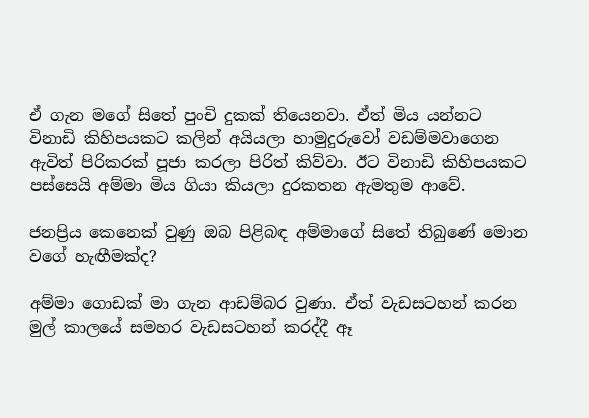ඒ ගැන මගේ සිතේ පුංචි දුකක් තියෙනවා. ඒත් මිය යන්නට විනාඩි කිහිපයකට කලින් අයියලා හාමුදුරුවෝ වඩම්මවාගෙන ඇවිත් පිරිකරක් පූජා කරලා පිරිත් කිව්වා. ඊට විනාඩි කිහිපයකට පස්සෙයි අම්මා මිය ගියා කියලා දුරකතන ඇමතුම ආවේ.

ජනප්‍රිය කෙනෙක් වුණු ඔබ පිළිබඳ අම්මාගේ සිතේ තිබුණේ මොන වගේ හැඟීමක්ද?

අම්මා ගොඩක් මා ගැන ආඩම්බර වුණා. ඒත් වැඩසටහන් කරන මුල් කාලයේ සමහර වැඩසටහන් කරද්දී ඈ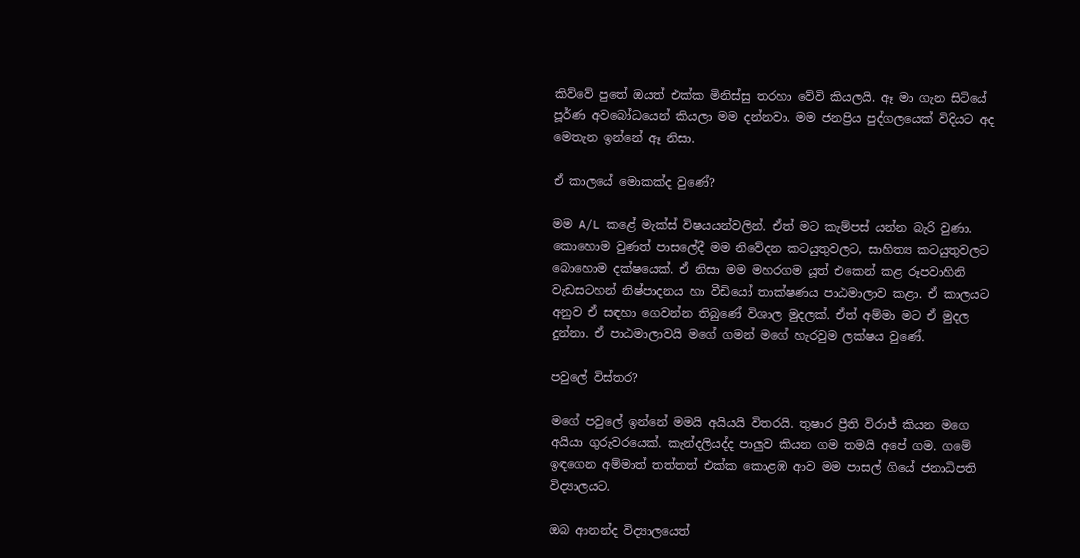කිව්වේ පුතේ ඔයත් එක්ක මිනිස්සු තරහා වේවි කියලයි. ඈ මා ගැන සිටියේ පූර්ණ අවබෝධයෙන් කියලා මම දන්නවා. මම ජනප්‍රිය පුද්ගලයෙක් විදියට අද මෙතැන ඉන්නේ ඈ නිසා.

ඒ කාලයේ මොකක්ද වුණේ?

මම A/L කළේ මැක්ස් විෂයයන්වලින්. ඒත් මට කැම්පස් යන්න බැරි වුණා. කොහොම වුණත් පාසලේදී මම නිවේදන කටයුතුවලට, සාහිත්‍ය කටයුතුවලට බොහොම දක්ෂයෙක්. ඒ නිසා මම මහරගම යූත් එකෙන් කළ රූපවාහිනි වැඩසටහන් නිෂ්පාදනය හා වීඩියෝ තාක්ෂණය පාඨමාලාව කළා. ඒ කාලයට අනුව ඒ සඳහා ගෙවන්න තිබුණේ විශාල මුදලක්. ඒත් අම්මා මට ඒ මුදල දුන්නා. ඒ පාඨමාලාවයි මගේ ගමන් මගේ හැරවුම ලක්ෂය වුණේ.

පවුලේ විස්තර?

මගේ පවුලේ ඉන්නේ මමයි අයියයි විතරයි. තුෂාර ප්‍රීති විරාජ් කියන මගෙ අයියා ගුරුවරයෙක්. කැන්දලියද්ද පාලුව කියන ගම තමයි අපේ ගම. ගමේ ඉඳගෙන අම්මාත් තත්තත් එක්ක කොළඹ ආව මම පාසල් ගියේ ජනාධිපති විද්‍යාලයට.

ඔබ ආනන්ද විද්‍යාලයෙත්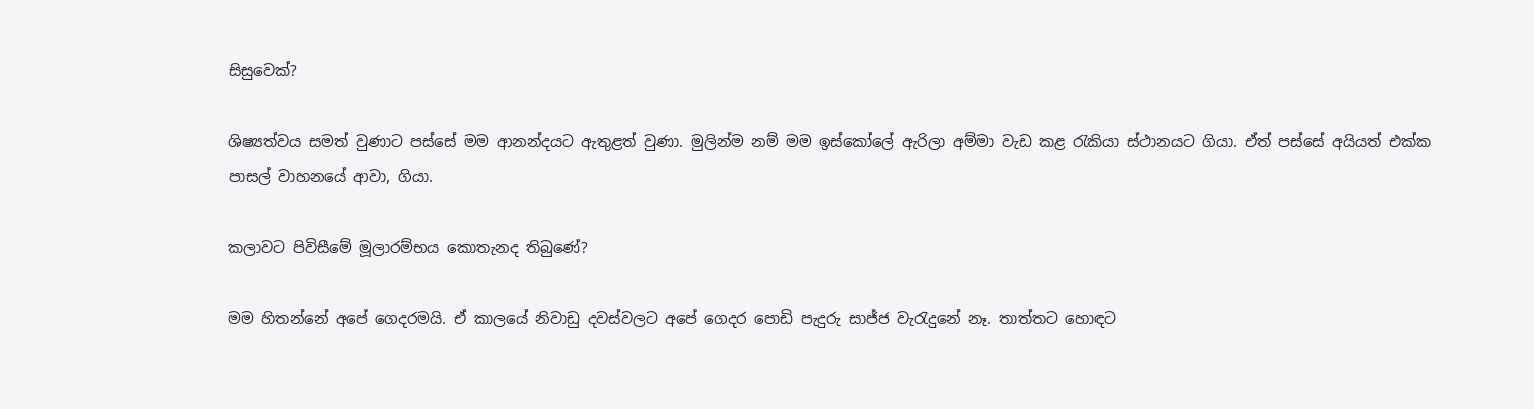සිසුවෙක්?

ශිෂ්‍යත්වය සමත් වුණාට පස්සේ මම ආනන්දයට ඇතුළත් වුණා. මුලින්ම නම් මම ඉස්කෝලේ ඇරිලා අම්මා වැඩ කළ රැකියා ස්ථානයට ගියා. ඒත් පස්සේ අයියත් එක්ක පාසල් වාහනයේ ආවා, ගියා.

කලාවට පිවිසීමේ මූලාරම්භය කොතැනද තිබුණේ?

මම හිතන්නේ අපේ ගෙදරමයි. ඒ කාලයේ නිවාඩු දවස්වලට අපේ ගෙදර පොඩි පැදුරු සාජ්ජ වැරැදුනේ නෑ. තාත්තට හොඳට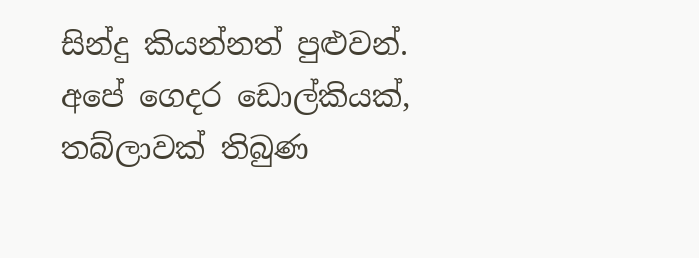සින්දු කියන්නත් පුළුවන්. අපේ ගෙදර ඩොල්කියක්, තබ්ලාවක් තිබුණ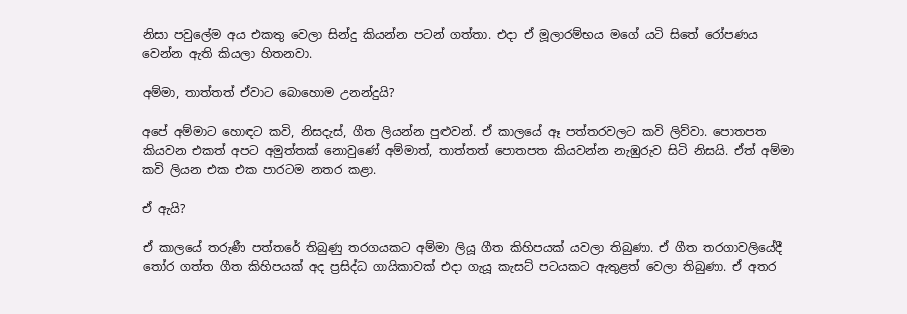නිසා පවුලේම අය එකතු වෙලා සින්දු කියන්න පටන් ගත්තා. එදා ඒ මූලාරම්භය මගේ යටි සිතේ රෝපණය වෙන්න ඇති කියලා හිතනවා.

අම්මා, තාත්තත් ඒවාට බොහොම උනන්දුයි?

අපේ අම්මාට හොඳට කවි, නිසදැස්, ගීත ලියන්න පුළුවන්. ඒ කාලයේ ඈ පත්තරවලට කවි ලිව්වා. පොතපත කියවන එකත් අපට අමුත්තක් නොවුණේ අම්මාත්, තාත්තත් පොතපත කියවන්න නැඹුරුව සිටි නිසයි. ඒත් අම්මා කවි ලියන එක එක පාරටම නතර කළා.

ඒ ඇයි?

ඒ කාලයේ තරුණී පත්තරේ තිබුණු තරගයකට අම්මා ලියූ ගීත කිහිපයක් යවලා තිබුණා. ඒ ගීත තරගාවලියේදී තෝර ගත්ත ගීත කිහිපයක් අද ප්‍රසිද්ධ ගායිකාවක් එදා ගැයූ කැසට් පටයකට ඇතුළත් වෙලා තිබුණා. ඒ අතර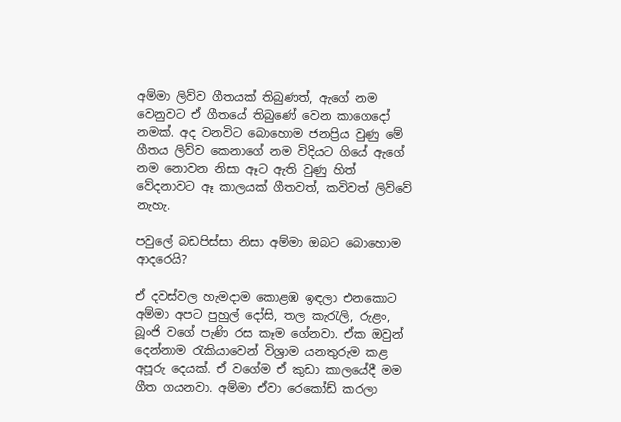අම්මා ලිව්ව ගීතයක් තිබුණත්, ඇගේ නම වෙනුවට ඒ ගීතයේ තිබුණේ වෙන කාගෙදෝ නමක්. අද වනවිට බොහොම ජනප්‍රිය වුණු මේ ගීතය ලිව්ව කෙනාගේ නම විදියට ගියේ ඇගේ නම නොවන නිසා ඈට ඇති වුණු හිත් වේදනාවට ඈ කාලයක් ගීතවත්, කවිවත් ලිව්වේ නැහැ.

පවුලේ බඩපිස්සා නිසා අම්මා ඔබට බොහොම ආදරෙයි?

ඒ දවස්වල හැමදාම කොළඹ ඉඳලා එනකොට අම්මා අපට පුහුල් දෝසි, තල කැරැලි, රුළං, බූංජි වගේ පැණි රස කෑම ගේනවා. ඒක ඔවුන් දෙන්නාම රැකියාවෙන් විශ්‍රාම යනතුරුම කළ අපූරු දෙයක්. ඒ වගේම ඒ කුඩා කාලයේදී මම ගීත ගයනවා. අම්මා ඒවා රෙකෝඩ් කරලා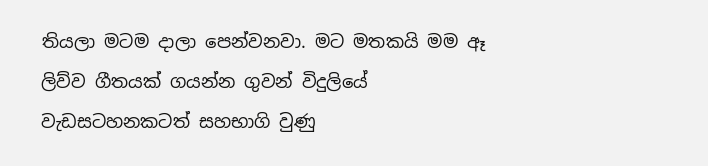තියලා මටම දාලා පෙන්වනවා. මට මතකයි මම ඈ ලිව්ව ගීතයක් ගයන්න ගුවන් විදුලියේ වැඩසටහනකටත් සහභාගි වුණු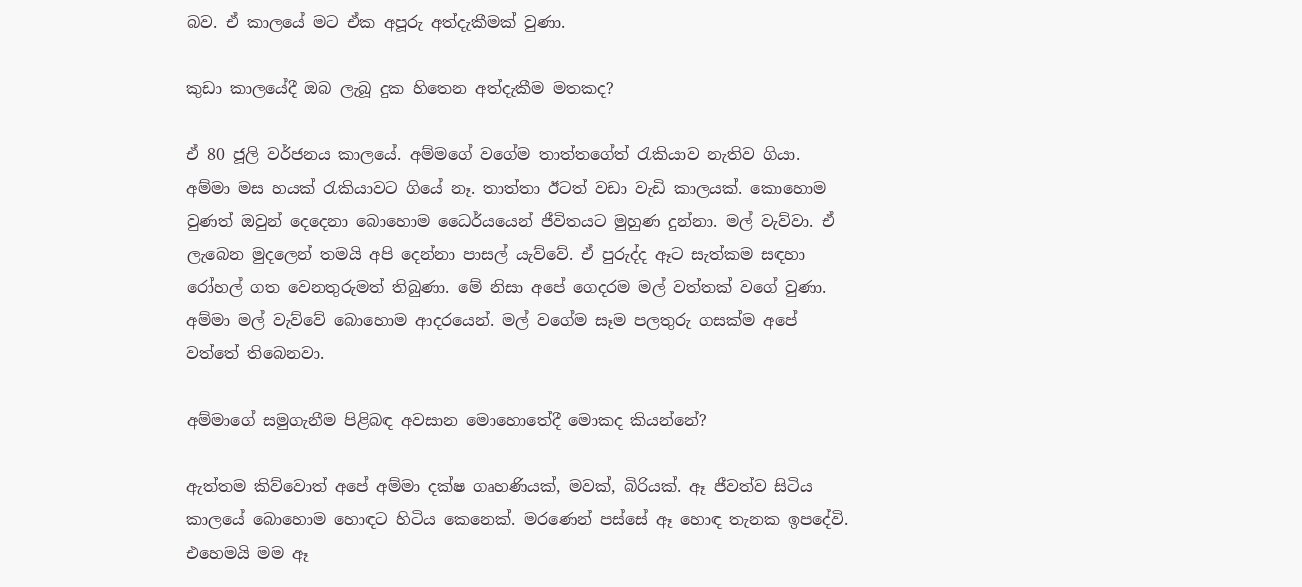බව. ඒ කාලයේ මට ඒක අපූරු අත්දැකීමක් වුණා.

කුඩා කාලයේදී ඔබ ලැබූ දුක හිතෙන අත්දැකීම මතකද?

ඒ 80 ජූලි වර්ජනය කාලයේ. අම්මගේ වගේම තාත්තගේත් රැකියාව නැතිව ගියා. අම්මා මස හයක් රැකියාවට ගියේ නෑ. තාත්තා ඊටත් වඩා වැඩි කාලයක්. කොහොම වුණත් ඔවුන් දෙදෙනා බොහොම ධෛර්යයෙන් ජීවිතයට මුහුණ දුන්නා. මල් වැව්වා. ඒ ලැබෙන මුදලෙන් තමයි අපි දෙන්නා පාසල් යැව්වේ. ඒ පුරුද්ද ඈට සැත්කම සඳහා රෝහල් ගත වෙනතුරුමත් තිබුණා. මේ නිසා අපේ ගෙදරම මල් වත්තක් වගේ වුණා. අම්මා මල් වැව්වේ බොහොම ආදරයෙන්. මල් වගේම සෑම පලතුරු ගසක්ම අපේ වත්තේ තිබෙනවා.

අම්මාගේ සමුගැනීම පිළිබඳ අවසාන මොහොතේදී මොකද කියන්නේ?

ඇත්තම කිව්වොත් අපේ අම්මා දක්ෂ ගෘහණියක්, මවක්, බිරියක්. ඈ ජීවත්ව සිටිය කාලයේ බොහොම හොඳට හිටිය කෙනෙක්. මරණෙන් පස්සේ ඈ හොඳ තැනක ඉපදේවි. එහෙමයි මම ඈ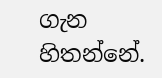ගැන හිතන්නේ.